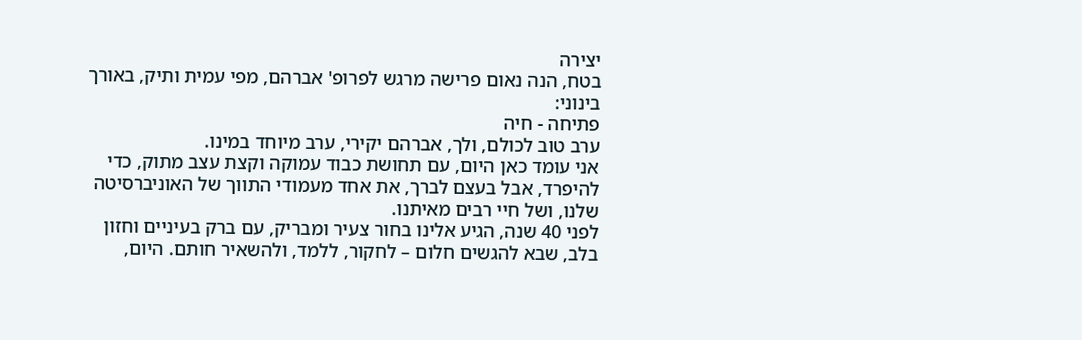יצירה
בטח, הנה נאום פרישה מרגש לפרופ' אברהם, מפי עמית ותיק, באורך בינוני:
פתיחה - חיה
ערב טוב לכולם, ולך, אברהם יקירי, ערב מיוחד במינו.
אני עומד כאן היום, עם תחושת כבוד עמוקה וקצת עצב מתוק, כדי להיפרד, אבל בעצם לברך, את אחד מעמודי התווך של האוניברסיטה שלנו, ושל חיי רבים מאיתנו.
לפני 40 שנה, הגיע אלינו בחור צעיר ומבריק, עם ברק בעיניים וחזון בלב, שבא להגשים חלום – לחקור, ללמד, ולהשאיר חותם. היום,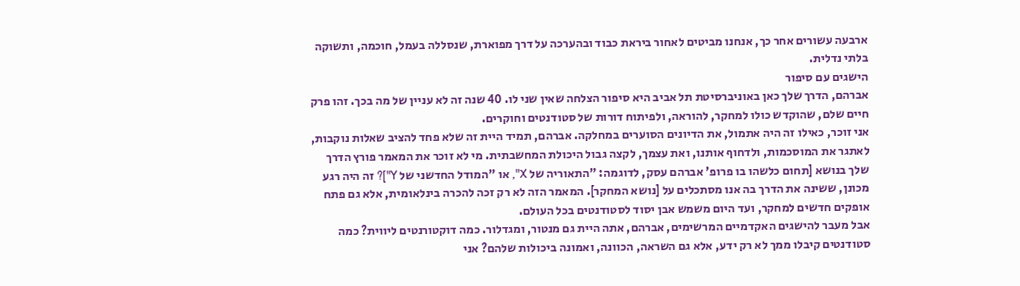ארבעה עשורים אחר כך, אנחנו מביטים לאחור ביראת כבוד ובהערכה על דרך מפוארת, שנסללה בעמל, חוכמה, ותשוקה בלתי נדלית.
הישגים עם סיפור
אברהם, הדרך שלך כאן באוניברסיטת תל אביב היא סיפור הצלחה שאין שני לו. 40 שנה זה לא עניין של מה בכך. זהו פרק חיים שלם, שהוקדש כולו למחקר, להוראה, ולפיתוח דורות של סטודנטים וחוקרים.
אני זוכר, כאילו זה היה אתמול, את הדיונים הסוערים במחלקה. אברהם, תמיד היית זה שלא פחד להציב שאלות נוקבות, לאתגר את המוסכמות, ולדחוף אותנו, ואת עצמך, לקצה גבול היכולת המחשבתית. מי לא זוכר את המאמר פורץ הדרך שלך בנושא [תחום כלשהו בו פרופ' אברהם עסק, לדוגמה: "התאוריה של X", או "המודל החדשני של Y"]? זה היה רגע מכונן, ששינה את הדרך בה אנו מסתכלים על [נושא המחקר]. המאמר הזה לא רק זכה להכרה בינלאומית, אלא גם פתח אופקים חדשים למחקר, ועד היום משמש אבן יסוד לסטודנטים בכל העולם.
אבל מעבר להישגים האקדמיים המרשימים, אברהם, אתה היית גם מנטור, ומגדלור. כמה דוקטורנטים ליווית? כמה סטודנטים קיבלו ממך לא רק ידע, אלא גם השראה, הכוונה, ואמונה ביכולות שלהם? אני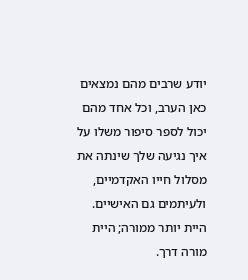יודע שרבים מהם נמצאים כאן הערב, וכל אחד מהם יכול לספר סיפור משלו על איך נגיעה שלך שינתה את מסלול חייו האקדמיים, ולעיתמים גם האישיים. היית יותר ממורה; היית מורה דרך.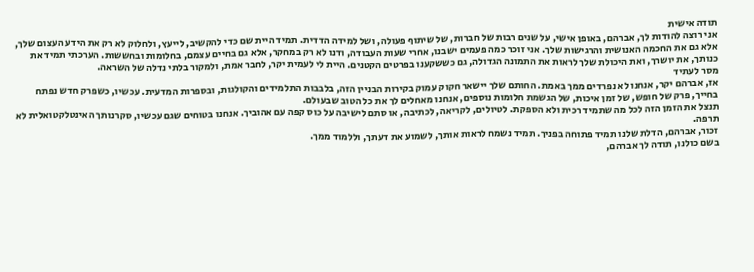תודה אישית
אני רוצה להודות לך, אברהם, באופן אישי, על שנים רבות של חברות, של שיתוף פעולה, ושל למידה הדדית. תמיד היית שם כדי להקשיב, לייעץ, ולחלוק לא רק את הידע העצום שלך, אלא גם את החכמה האנושית והרגישות שלך. אני זוכר כמה פעמים ישבנו, אחרי שעות העבודה, ודנו לא רק במחקר, אלא גם בחיים עצמם, בחלומות ובחששות. הערכתי תמיד את כנותך, את יושרך, ואת היכולת שלך לראות את התמונה הגדולה, גם כששקענו בפרטים הקטנים. היית לי לעמית יקר, לחבר אמת, ולמקור בלתי נדלה של השראה.
מסר לעתיד
אז, אברהם יקר, אנחנו לא נפרדים ממך באמת. החותם שלך יישאר חקוק עמוק בקירות הבניין הזה, בלבבות התלמידים והקולגות, ובספרות המדעית. עכשיו, כשפרק חדש נפתח בחייך, פרק של חופש, של זמן איכות, של הגשמת חלומות נוספים, אנחנו מאחלים לך את כל הטוב שבעולם.
תנצל את הזמן הזה לכל מה שתמיד רכית ולא הספקת. לטיולים, לקריאה, לכתיבה, או סתם לישיבה על כוס קפה עם אהוביך. אנחנו בטוחים שגם עכשיו, סקרנותך האינטלקטואלית לא תרפה.
זכור, אברהם, הדלת שלנו תמיד פתוחה בפניך. תמיד נשמח לראות אותך, לשמוע את דעתך, וללמוד ממך.
בשם כולנו, תודה לך אברהם,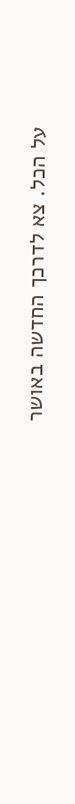על הכל. צא לדרכך החדשה באושר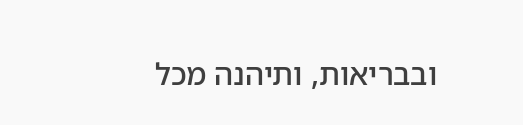ובבריאות, ותיהנה מכל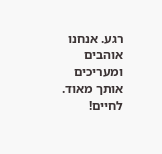רגע. אנחנו אוהבים ומעריכים אותך מאוד. לחיים!